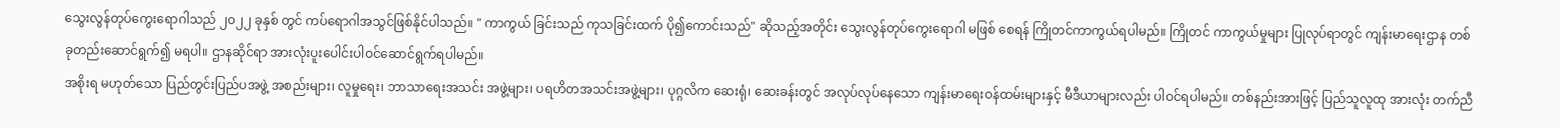သွေးလွန်တုပ်ကွေးရောဂါသည် ၂၀၂၂ ခုနှစ် တွင် ကပ်ရောဂါအသွင်ဖြစ်နိုင်ပါသည်။ " ကာကွယ် ခြင်းသည် ကုသခြင်းထက် ပို၍ကောင်းသည်" ဆိုသည့်အတိုင်း သွေးလွန်တုပ်ကွေးရောဂါ မဖြစ် စေရန် ကြိုတင်ကာကွယ်ရပါမည်။ ကြိုတင် ကာကွယ်မှုများ ပြုလုပ်ရာတွင် ကျန်းမာရေးဌာန တစ်ခုတည်းဆောင်ရွက်၍ မရပါ။ ဌာနဆိုင်ရာ အားလုံးပူးပေါင်းပါဝင်ဆောင်ရွက်ရပါမည်။
အစိုးရ မဟုတ်သော ပြည်တွင်းပြည်ပအဖွဲ့ အစည်းများ၊ လူမှုရေး၊ ဘာသာရေးအသင်း အဖွဲ့များ၊ ပရဟိတအသင်းအဖွဲ့များ၊ ပုဂ္ဂလိက ဆေးရုံ၊ ဆေးခန်းတွင် အလုပ်လုပ်နေသော ကျန်းမာရေးဝန်ထမ်းများနှင့် မီဒီယာများလည်း ပါဝင်ရပါမည်။ တစ်နည်းအားဖြင့် ပြည်သူလူထု အားလုံး တက်ညီ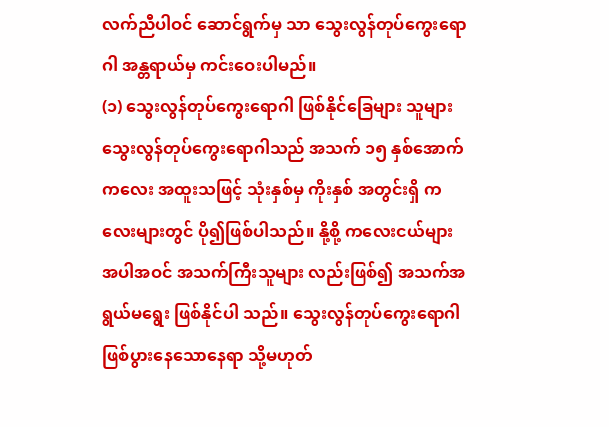လက်ညီပါဝင် ဆောင်ရွက်မှ သာ သွေးလွန်တုပ်ကွေးရောဂါ အန္တရာယ်မှ ကင်းဝေးပါမည်။
(၁) သွေးလွန်တုပ်ကွေးရောဂါ ဖြစ်နိုင်ခြေများ သူများ
သွေးလွန်တုပ်ကွေးရောဂါသည် အသက် ၁၅ နှစ်အောက် ကလေး အထူးသဖြင့် သုံးနှစ်မှ ကိုးနှစ် အတွင်းရှိ ကလေးများတွင် ပို၍ဖြစ်ပါသည်။ နို့စို့ ကလေးငယ်များ အပါအဝင် အသက်ကြီးသူများ လည်းဖြစ်၍ အသက်အရွယ်မရွေး ဖြစ်နိုင်ပါ သည်။ သွေးလွန်တုပ်ကွေးရောဂါဖြစ်ပွားနေသောနေရာ သို့မဟုတ်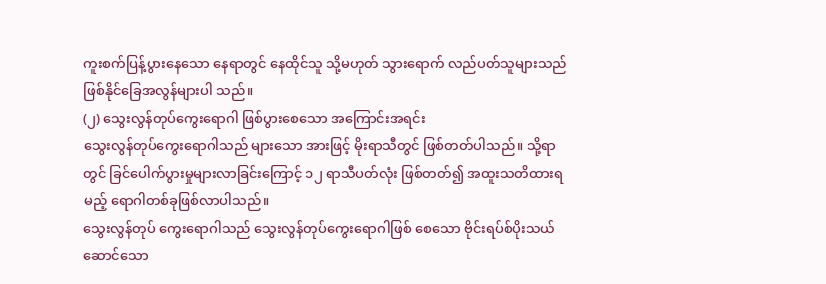ကူးစက်ပြန့်ပွားနေသော နေရာတွင် နေထိုင်သူ သို့မဟုတ် သွားရောက် လည်ပတ်သူများသည် ဖြစ်နိုင်ခြေအလွန်များပါ သည်။
(၂) သွေးလွန်တုပ်ကွေးရောဂါ ဖြစ်ပွားစေသော အကြောင်းအရင်း
သွေးလွန်တုပ်ကွေးရောဂါသည် များသော အားဖြင့် မိုးရာသီတွင် ဖြစ်တတ်ပါသည်။ သို့ရာ တွင် ခြင်ပေါက်ပွားမှုများလာခြင်းကြောင့် ၁၂ ရာသီပတ်လုံး ဖြစ်တတ်၍ အထူးသတိထားရ မည့် ရောဂါတစ်ခုဖြစ်လာပါသည်။
သွေးလွန်တုပ် ကွေးရောဂါသည် သွေးလွန်တုပ်ကွေးရောဂါဖြစ် စေသော ဗိုင်းရပ်စ်ပိုးသယ်ဆောင်သော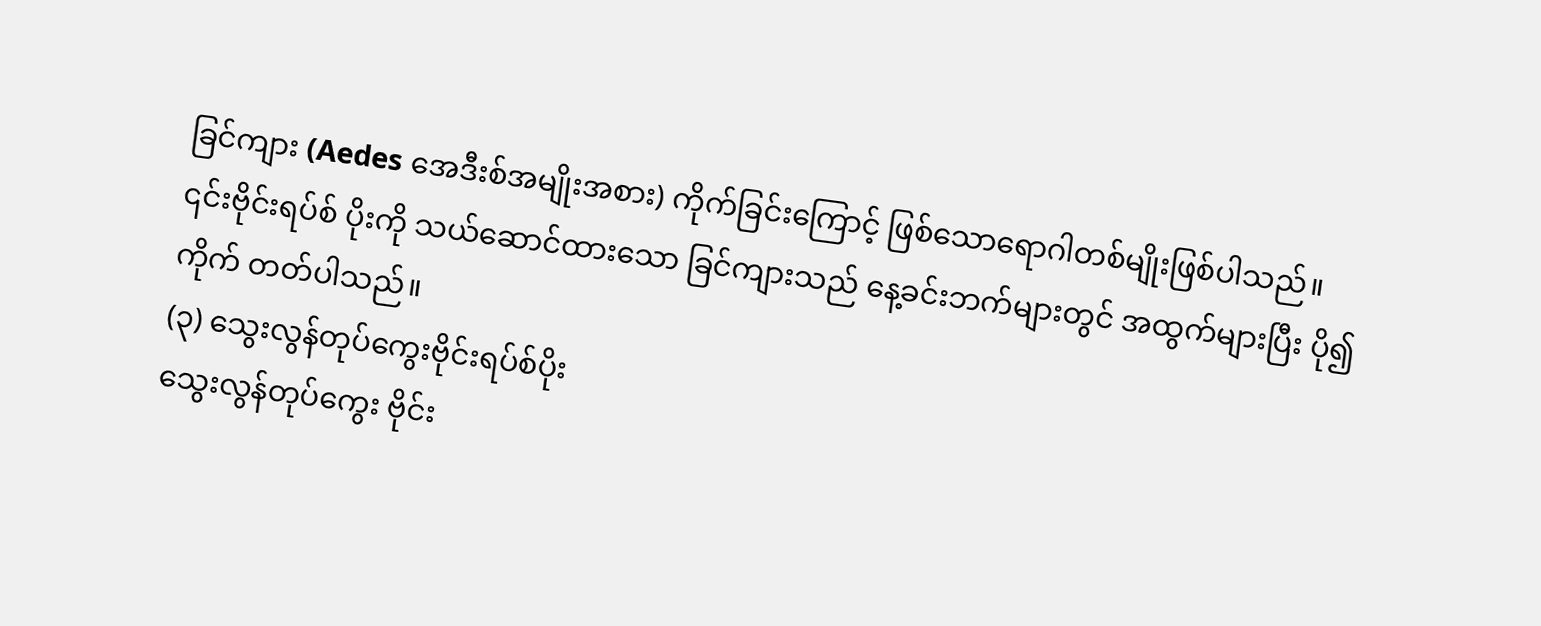ခြင်ကျား (Aedes အေဒီးစ်အမျိုးအစား) ကိုက်ခြင်းကြောင့် ဖြစ်သောရောဂါတစ်မျိုးဖြစ်ပါသည်။ ၎င်းဗိုင်းရပ်စ် ပိုးကို သယ်ဆောင်ထားသော ခြင်ကျားသည် နေ့ခင်းဘက်များတွင် အထွက်များပြီး ပို၍ကိုက် တတ်ပါသည်။
(၃) သွေးလွန်တုပ်ကွေးဗိုင်းရပ်စ်ပိုး
သွေးလွန်တုပ်ကွေး ဗိုင်း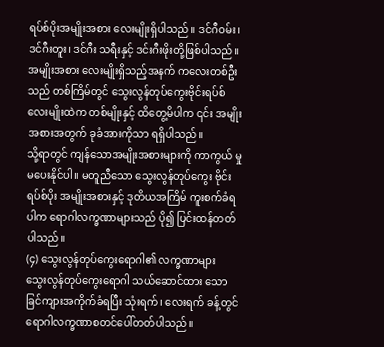ရပ်စ်ပိုးအမျိုးအစား လေးမျိုးရှိပါသည်။ ဒင်ဂီဝမ်း၊ ဒင်ဂီးတူး၊ ဒင်ဂီး သရီးနှင့် ဒင်းဂီးဖိုးတို့ဖြစ်ပါသည်။ အမျိုးအစား လေးမျိုးရှိသည့်အနက် ကလေးတစ်ဦးသည် တစ်ကြိမ်တွင် သွေးလွန်တုပ်ကွေးဗိုင်းရပ်စ် လေးမျိုးထဲက တစ်မျိုးနှင့် ထိတွေ့မိပါက ၎င်း အမျိုးအစားအတွက် ခုခံအားကိုသာ ရရှိပါသည်။
သို့ရာတွင် ကျန်သောအမျိုးအစားများကို ကာကွယ် မှု မပေးနိုင်ပါ။ မတူညီသော သွေးလွန်တုပ်ကွေး ဗိုင်းရပ်စ်ပိုး အမျိုးအစားနှင့် ဒုတိယအကြိမ် ကူးစက်ခံရပါက ရောဂါလက္ခဏာများသည် ပို၍ ပြင်းထန်တတ်ပါသည်။
(၄) သွေးလွန်တုပ်ကွေးရောဂါ၏ လက္ခဏာများ
သွေးလွန်တုပ်ကွေးရောဂါ သယ်ဆောင်ထား သော ခြင်ကျားအကိုက်ခံရပြီး သုံးရက်၊ လေးရက် ခန့်တွင် ရောဂါလက္ခဏာစတင်ပေါ်တတ်ပါသည်။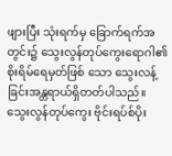ဖျားပြီး သုံးရက်မှ ခြောက်ရက်အတွင်း၌ သွေးလွန်တုပ်ကွေးရောဂါ၏ စိုးရိမ်ရေမှတ်ဖြစ် သော သွေးလန့်ခြင်းအန္တရာယ်ရှိတတ်ပါသည်။
သွေးလွန်တုပ်ကွေး ဗိုင်းရပ်စ်ပိုး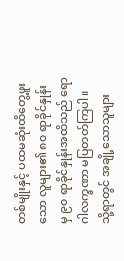တစ်မျိုးနှင့် ပထမဆုံးထိတွေ့ဖူးသော လူများ၏ ၈၀ ရာခိုင်နှုန်း မှ ၉၀ ရာခိုင်နှုန်းအထိသည် ရောဂါလက္ခဏာ မပြတတ်ကြပါ။ သို့ရာတွင် အချို့သောသူများ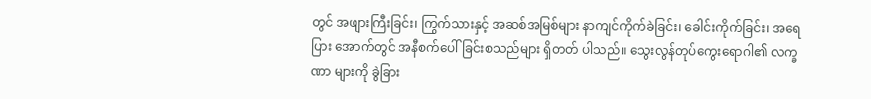တွင် အဖျားကြီးခြင်း၊ ကြွက်သားနှင့် အဆစ်အမြစ်များ နာကျင်ကိုက်ခဲခြင်း၊ ခေါင်းကိုက်ခြင်း၊ အရေပြား အောက်တွင် အနီစက်ပေါ်ခြင်းစသည်များ ရှိတတ် ပါသည်။ သွေးလွန်တုပ်ကွေးရောဂါ၏ လက္ခဏာ များကို ခွဲခြား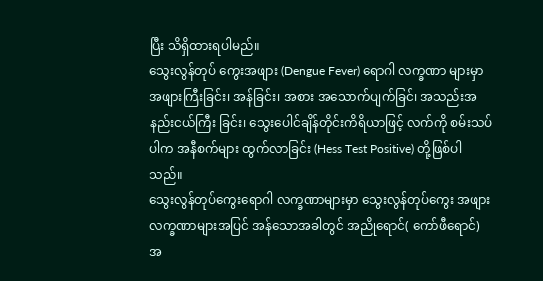ပြီး သိရှိထားရပါမည်။
သွေးလွန်တုပ် ကွေးအဖျား (Dengue Fever) ရောဂါ လက္ခဏာ များမှာ အဖျားကြီးခြင်း၊ အန်ခြင်း၊ အစား အသောက်ပျက်ခြင်၊ အသည်းအနည်းငယ်ကြီး ခြင်း၊ သွေးပေါင်ချိန်တိုင်းကိရိယာဖြင့် လက်ကို စမ်းသပ်ပါက အနီစက်များ ထွက်လာခြင်း (Hess Test Positive) တို့ဖြစ်ပါသည်။
သွေးလွန်တုပ်ကွေးရောဂါ လက္ခဏာများမှာ သွေးလွန်တုပ်ကွေး အဖျားလက္ခဏာများအပြင် အန်သောအခါတွင် အညိုရောင်( ကော်ဖီရောင်) အ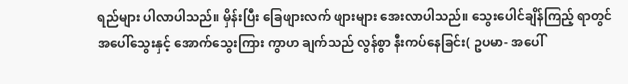ရည်များ ပါလာပါသည်။ မှိန်းပြီး ခြေဖျားလက် ဖျားများ အေးလာပါသည်။ သွေးပေါင်ချိန်ကြည့် ရာတွင် အပေါ်သွေးနှင့် အောက်သွေးကြား ကွာဟ ချက်သည် လွန်စွာ နီးကပ်နေခြင်း( ဥပမာ- အပေါ်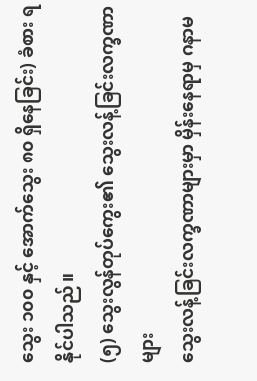သွေး ၁၀၀ နှင့် အောက်သွေး ၈၀ ရှိနေခြင်း) ခံစား ရနိုင်ပါသည်။
(၅) သွေးလွန်တုပ်ကွေး၏ သွေးလန့်ခြင်းလက္ခဏာ များ
သွေးလန့်ခြင်းလက္ခဏာများမှာ မှိန်းနေရာမှ ဂနာမ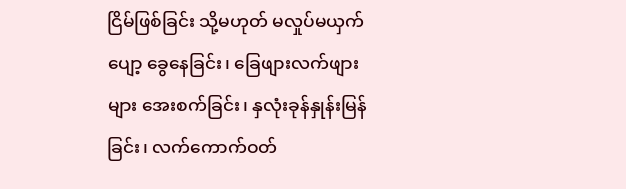ငြိမ်ဖြစ်ခြင်း သို့မဟုတ် မလှုပ်မယှက်ပျော့ ခွေနေခြင်း၊ ခြေဖျားလက်ဖျားများ အေးစက်ခြင်း၊ နှလုံးခုန်နှုန်းမြန်ခြင်း၊ လက်ကောက်ဝတ်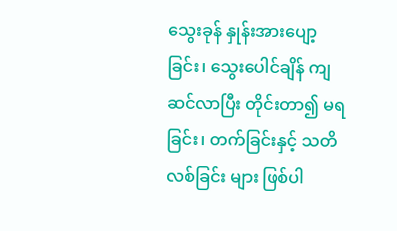သွေးခုန် နှုန်းအားပျော့ခြင်း၊ သွေးပေါင်ချိန် ကျဆင်လာပြီး တိုင်းတာ၍ မရခြင်း၊ တက်ခြင်းနှင့် သတိလစ်ခြင်း များ ဖြစ်ပါ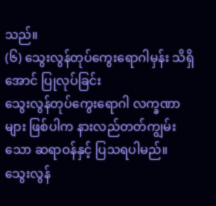သည်။
(၆) သွေးလွန်တုပ်ကွေးရောဂါမှန်း သိရှိအောင် ပြုလုပ်ခြင်း
သွေးလွန်တုပ်ကွေးရောဂါ လက္ခဏာများ ဖြစ်ပါက နားလည်တတ်ကျွမ်းသော ဆရာဝန်နှင့် ပြသရပါမည်။ သွေးလွန်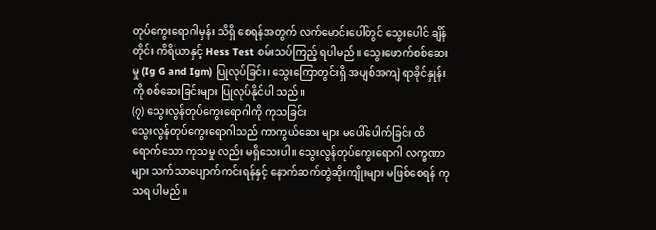တုပ်ကွေးရောဂါမှန်း သိရှိ စေရန်အတွက် လက်မောင်းပေါ်တွင် သွေးပေါင် ချိန်တိုင်း ကိရိယာနှင့် Hess Test စမ်းသပ်ကြည့် ရပါမည်။ သွေးဖောက်စစ်ဆေးမှု (Ig G and Igm) ပြုလုပ်ခြင်း၊ သွေးကြောတွင်းရှိ အပျစ်အကျဲ ရာခိုင်နှုန်းကို စစ်ဆေးခြင်းများ ပြုလုပ်နိုင်ပါ သည်။
(၇) သွေးလွန်တုပ်ကွေးရောဂါကို ကုသခြင်း
သွေးလွန်တုပ်ကွေးရောဂါသည် ကာကွယ်ဆေး များ မပေါ်ပေါက်ခြင်း ထိရောက်သော ကုသမှု လည်း မရှိသေးပါ။ သွေးလွန်တုပ်ကွေးရောဂါ လက္ခဏာများ သက်သာပျောက်ကင်းရန်နှင့် နောက်ဆက်တွဲဆိုးကျိုးများ မဖြစ်စေရန် ကုသရ ပါမည်။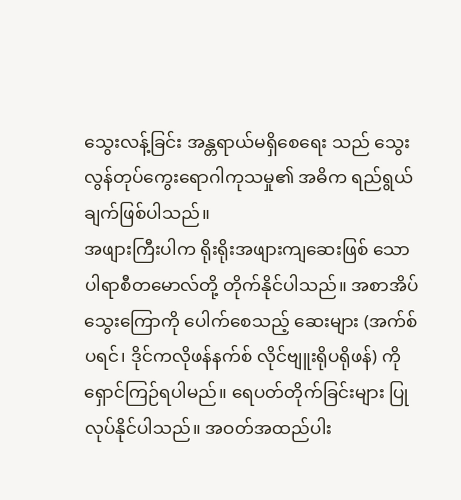သွေးလန့်ခြင်း အန္တရာယ်မရှိစေရေး သည် သွေးလွန်တုပ်ကွေးရောဂါကုသမှု၏ အဓိက ရည်ရွယ်ချက်ဖြစ်ပါသည်။
အဖျားကြီးပါက ရိုးရိုးအဖျားကျဆေးဖြစ် သော ပါရာစီတမောလ်တို့ တိုက်နိုင်ပါသည်။ အစာအိပ်သွေးကြောကို ပေါက်စေသည့် ဆေးများ (အက်စ်ပရင်၊ ဒိုင်ကလိုဖန်နက်စ် လိုင်ဗျူးရိုပရိုဖန်) ကို ရှောင်ကြဉ်ရပါမည်။ ရေပတ်တိုက်ခြင်းများ ပြုလုပ်နိုင်ပါသည်။ အဝတ်အထည်ပါး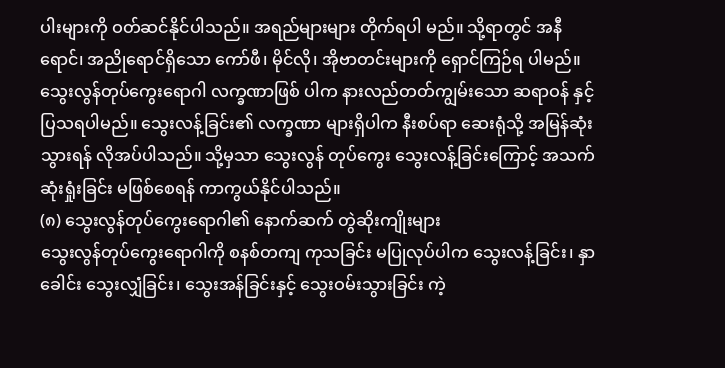ပါးများကို ဝတ်ဆင်နိုင်ပါသည်။ အရည်များများ တိုက်ရပါ မည်။ သို့ရာတွင် အနီရောင်၊ အညိုရောင်ရှိသော ကော်ဖီ၊ မိုင်လို၊ အိုဗာတင်းများကို ရှောင်ကြဉ်ရ ပါမည်။
သွေးလွန်တုပ်ကွေးရောဂါ လက္ခဏာဖြစ် ပါက နားလည်တတ်ကျွမ်းသော ဆရာဝန် နှင့် ပြသရပါမည်။ သွေးလန့်ခြင်း၏ လက္ခဏာ များရှိပါက နီးစပ်ရာ ဆေးရုံသို့ အမြန်ဆုံး သွားရန် လိုအပ်ပါသည်။ သို့မှသာ သွေးလွန် တုပ်ကွေး သွေးလန့်ခြင်းကြောင့် အသက် ဆုံးရှုံးခြင်း မဖြစ်စေရန် ကာကွယ်နိုင်ပါသည်။
(၈) သွေးလွန်တုပ်ကွေးရောဂါ၏ နောက်ဆက် တွဲဆိုးကျိုးများ
သွေးလွန်တုပ်ကွေးရောဂါကို စနစ်တကျ ကုသခြင်း မပြုလုပ်ပါက သွေးလန့်ခြင်း၊ နှာခေါင်း သွေးလျှံခြင်း၊ သွေးအန်ခြင်းနှင့် သွေးဝမ်းသွားခြင်း ကဲ့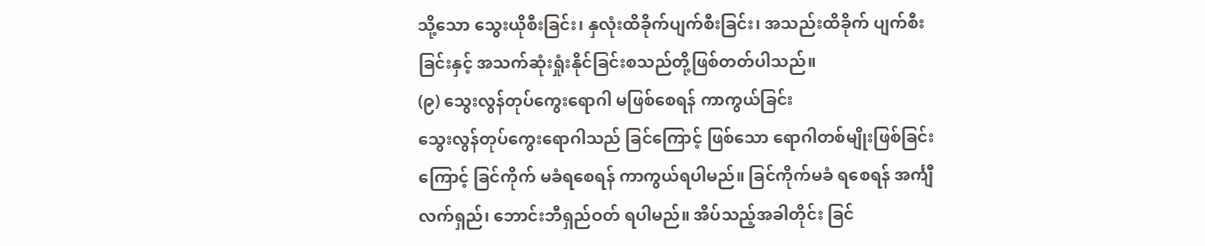သို့သော သွေးယိုစီးခြင်း၊ နှလုံးထိခိုက်ပျက်စီးခြင်း၊ အသည်းထိခိုက် ပျက်စီးခြင်းနှင့် အသက်ဆုံးရှုံးနိုင်ခြင်းစသည်တို့ဖြစ်တတ်ပါသည်။
(၉) သွေးလွန်တုပ်ကွေးရောဂါ မဖြစ်စေရန် ကာကွယ်ခြင်း
သွေးလွန်တုပ်ကွေးရောဂါသည် ခြင်ကြောင့် ဖြစ်သော ရောဂါတစ်မျိုးဖြစ်ခြင်းကြောင့် ခြင်ကိုက် မခံရစေရန် ကာကွယ်ရပါမည်။ ခြင်ကိုက်မခံ ရစေရန် အင်္ကျီလက်ရှည်၊ ဘောင်းဘီရှည်ဝတ် ရပါမည်။ အိပ်သည့်အခါတိုင်း ခြင်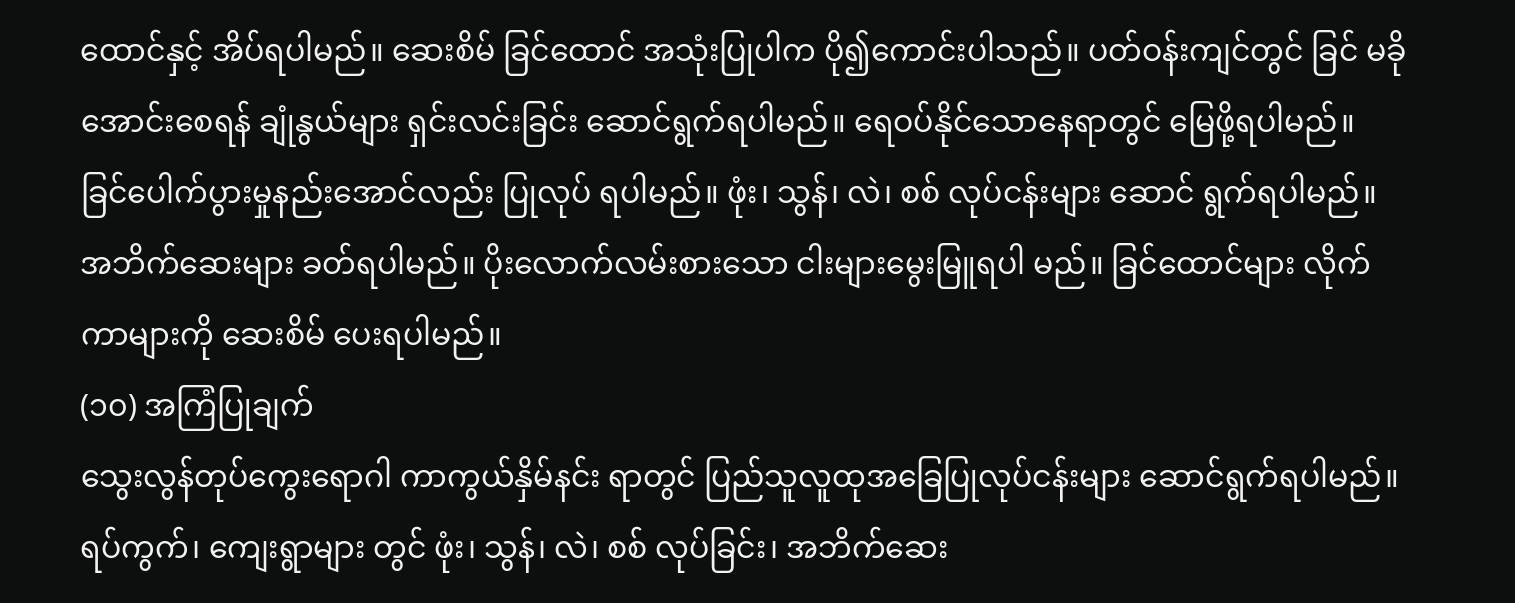ထောင်နှင့် အိပ်ရပါမည်။ ဆေးစိမ် ခြင်ထောင် အသုံးပြုပါက ပို၍ကောင်းပါသည်။ ပတ်ဝန်းကျင်တွင် ခြင် မခိုအောင်းစေရန် ချုံနွယ်များ ရှင်းလင်းခြင်း ဆောင်ရွက်ရပါမည်။ ရေဝပ်နိုင်သောနေရာတွင် မြေဖို့ရပါမည်။
ခြင်ပေါက်ပွားမှုနည်းအောင်လည်း ပြုလုပ် ရပါမည်။ ဖုံး၊ သွန်၊ လဲ၊ စစ် လုပ်ငန်းများ ဆောင် ရွက်ရပါမည်။ အဘိက်ဆေးများ ခတ်ရပါမည်။ ပိုးလောက်လမ်းစားသော ငါးများမွေးမြူရပါ မည်။ ခြင်ထောင်များ လိုက်ကာများကို ဆေးစိမ် ပေးရပါမည်။
(၁၀) အကြံပြုချက်
သွေးလွန်တုပ်ကွေးရောဂါ ကာကွယ်နှိမ်နင်း ရာတွင် ပြည်သူလူထုအခြေပြုလုပ်ငန်းများ ဆောင်ရွက်ရပါမည်။ ရပ်ကွက်၊ ကျေးရွာများ တွင် ဖုံး၊ သွန်၊ လဲ၊ စစ် လုပ်ခြင်း၊ အဘိက်ဆေး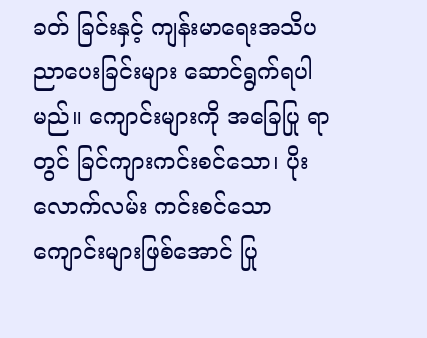ခတ် ခြင်းနှင့် ကျန်းမာရေးအသိပညာပေးခြင်းများ ဆောင်ရွက်ရပါမည်။ ကျောင်းများကို အခြေပြု ရာတွင် ခြင်ကျားကင်းစင်သော၊ ပိုးလောက်လမ်း ကင်းစင်သော ကျောင်းများဖြစ်အောင် ပြု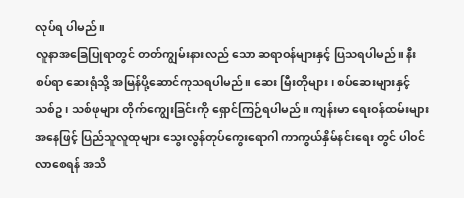လုပ်ရ ပါမည်။
လူနာအခြေပြုရာတွင် တတ်ကျွမ်းနားလည် သော ဆရာဝန်များနှင့် ပြသရပါမည်။ နီးစပ်ရာ ဆေးရုံသို့ အမြန်ပို့ဆောင်ကုသရပါမည်။ ဆေး မြီးတိုများ၊ စပ်ဆေးများနှင့် သစ်ဥ၊ သစ်ဖုများ တိုက်ကျွေးခြင်းကို ရှောင်ကြဉ်ရပါမည်။ ကျန်းမာ ရေးဝန်ထမ်းများအနေဖြင့် ပြည်သူလူထုများ သွေးလွန်တုပ်ကွေးရောဂါ ကာကွယ်နှိမ်နင်းရေး တွင် ပါဝင်လာစေရန် အသိ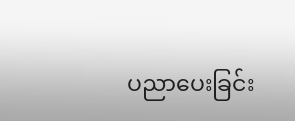ပညာပေးခြင်း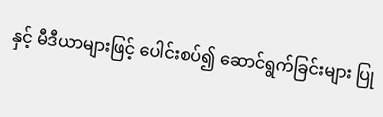နှင့် မီဒီယာများဖြင့် ပေါင်းစပ်၍ ဆောင်ရွက်ခြင်းများ ပြု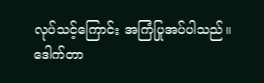လုပ်သင့်ကြောင်း အကြံပြုအပ်ပါသည်။ ဒေါက်တာ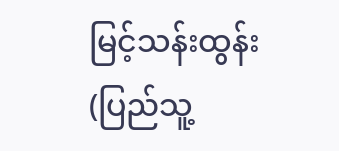မြင့်သန်းထွန်း
(ပြည်သူ့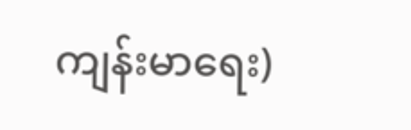ကျန်းမာရေး)